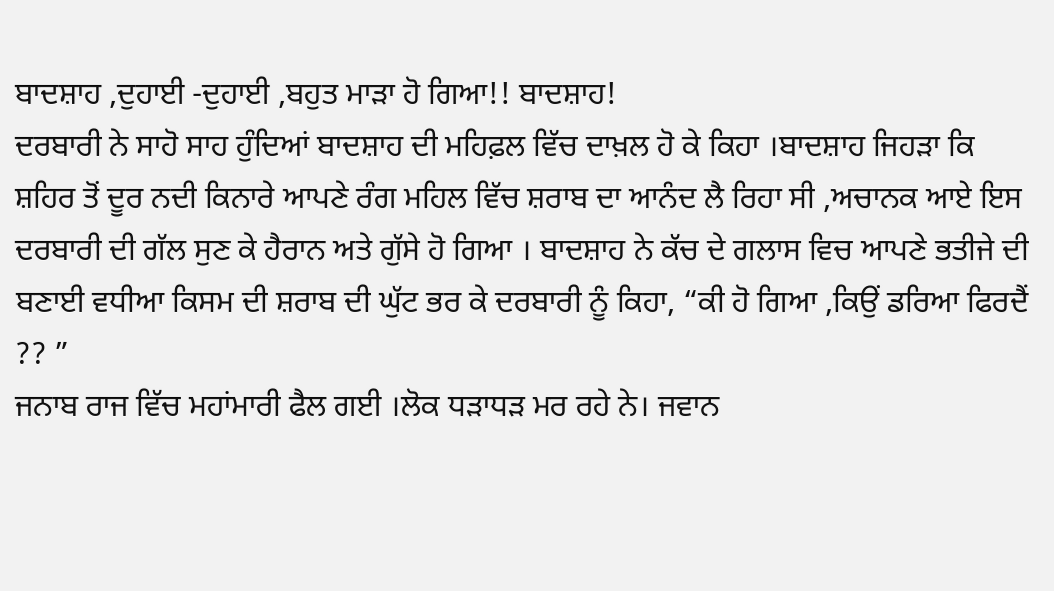ਬਾਦਸ਼ਾਹ ,ਦੁਹਾਈ -ਦੁਹਾਈ ,ਬਹੁਤ ਮਾੜਾ ਹੋ ਗਿਆ!! ਬਾਦਸ਼ਾਹ!
ਦਰਬਾਰੀ ਨੇ ਸਾਹੋ ਸਾਹ ਹੁੰਦਿਆਂ ਬਾਦਸ਼ਾਹ ਦੀ ਮਹਿਫ਼ਲ ਵਿੱਚ ਦਾਖ਼ਲ ਹੋ ਕੇ ਕਿਹਾ ।ਬਾਦਸ਼ਾਹ ਜਿਹੜਾ ਕਿ ਸ਼ਹਿਰ ਤੋਂ ਦੂਰ ਨਦੀ ਕਿਨਾਰੇ ਆਪਣੇ ਰੰਗ ਮਹਿਲ ਵਿੱਚ ਸ਼ਰਾਬ ਦਾ ਆਨੰਦ ਲੈ ਰਿਹਾ ਸੀ ,ਅਚਾਨਕ ਆਏ ਇਸ ਦਰਬਾਰੀ ਦੀ ਗੱਲ ਸੁਣ ਕੇ ਹੈਰਾਨ ਅਤੇ ਗੁੱਸੇ ਹੋ ਗਿਆ । ਬਾਦਸ਼ਾਹ ਨੇ ਕੱਚ ਦੇ ਗਲਾਸ ਵਿਚ ਆਪਣੇ ਭਤੀਜੇ ਦੀ ਬਣਾਈ ਵਧੀਆ ਕਿਸਮ ਦੀ ਸ਼ਰਾਬ ਦੀ ਘੁੱਟ ਭਰ ਕੇ ਦਰਬਾਰੀ ਨੂੰ ਕਿਹਾ, “ਕੀ ਹੋ ਗਿਆ ,ਕਿਉਂ ਡਰਿਆ ਫਿਰਦੈਂ ?? ”
ਜਨਾਬ ਰਾਜ ਵਿੱਚ ਮਹਾਂਮਾਰੀ ਫੈਲ ਗਈ ।ਲੋਕ ਧੜਾਧੜ ਮਰ ਰਹੇ ਨੇ। ਜਵਾਨ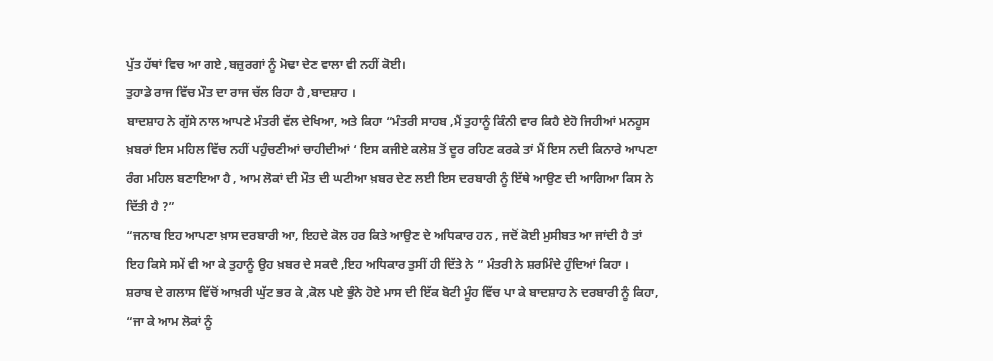ਪੁੱਤ ਹੱਥਾਂ ਵਿਚ ਆ ਗਏ ,ਬਜ਼ੁਰਗਾਂ ਨੂੰ ਮੋਢਾ ਦੇਣ ਵਾਲਾ ਵੀ ਨਹੀਂ ਕੋਈ।
ਤੁਹਾਡੇ ਰਾਜ ਵਿੱਚ ਮੌਤ ਦਾ ਰਾਜ ਚੱਲ ਰਿਹਾ ਹੈ ,ਬਾਦਸ਼ਾਹ ।
ਬਾਦਸ਼ਾਹ ਨੇ ਗੁੱਸੇ ਨਾਲ ਆਪਣੇ ਮੰਤਰੀ ਵੱਲ ਦੇਖਿਆ, ਅਤੇ ਕਿਹਾ “ਮੰਤਰੀ ਸਾਹਬ ,ਮੈਂ ਤੁਹਾਨੂੰ ਕਿੰਨੀ ਵਾਰ ਕਿਹੈ ਏਹੋ ਜਿਹੀਆਂ ਮਨਹੂਸ ਖ਼ਬਰਾਂ ਇਸ ਮਹਿਲ ਵਿੱਚ ਨਹੀਂ ਪਹੁੰਚਣੀਆਂ ਚਾਹੀਦੀਆਂ ‘ ਇਸ ਕਜੀਏ ਕਲੇਸ਼ ਤੋਂ ਦੂਰ ਰਹਿਣ ਕਰਕੇ ਤਾਂ ਮੈਂ ਇਸ ਨਦੀ ਕਿਨਾਰੇ ਆਪਣਾ ਰੰਗ ਮਹਿਲ ਬਣਾਇਆ ਹੈ , ਆਮ ਲੋਕਾਂ ਦੀ ਮੌਤ ਦੀ ਘਟੀਆ ਖ਼ਬਰ ਦੇਣ ਲਈ ਇਸ ਦਰਬਾਰੀ ਨੂੰ ਇੱਥੇ ਆਉਣ ਦੀ ਆਗਿਆ ਕਿਸ ਨੇ ਦਿੱਤੀ ਹੈ ?”
“ਜਨਾਬ ਇਹ ਆਪਣਾ ਖ਼ਾਸ ਦਰਬਾਰੀ ਆ, ਇਹਦੇ ਕੋਲ ਹਰ ਕਿਤੇ ਆਉਣ ਦੇ ਅਧਿਕਾਰ ਹਨ , ਜਦੋਂ ਕੋਈ ਮੁਸੀਬਤ ਆ ਜਾਂਦੀ ਹੈ ਤਾਂ ਇਹ ਕਿਸੇ ਸਮੇਂ ਵੀ ਆ ਕੇ ਤੁਹਾਨੂੰ ਉਹ ਖ਼ਬਰ ਦੇ ਸਕਦੈ ,ਇਹ ਅਧਿਕਾਰ ਤੁਸੀਂ ਹੀ ਦਿੱਤੇ ਨੇ ” ਮੰਤਰੀ ਨੇ ਸ਼ਰਮਿੰਦੇ ਹੁੰਦਿਆਂ ਕਿਹਾ ।
ਸ਼ਰਾਬ ਦੇ ਗਲਾਸ ਵਿੱਚੋਂ ਆਖ਼ਰੀ ਘੁੱਟ ਭਰ ਕੇ ,ਕੋਲ ਪਏ ਭੁੰਨੇ ਹੋਏ ਮਾਸ ਦੀ ਇੱਕ ਬੋਟੀ ਮੂੰਹ ਵਿੱਚ ਪਾ ਕੇ ਬਾਦਸ਼ਾਹ ਨੇ ਦਰਬਾਰੀ ਨੂੰ ਕਿਹਾ, “ਜਾ ਕੇ ਆਮ ਲੋਕਾਂ ਨੂੰ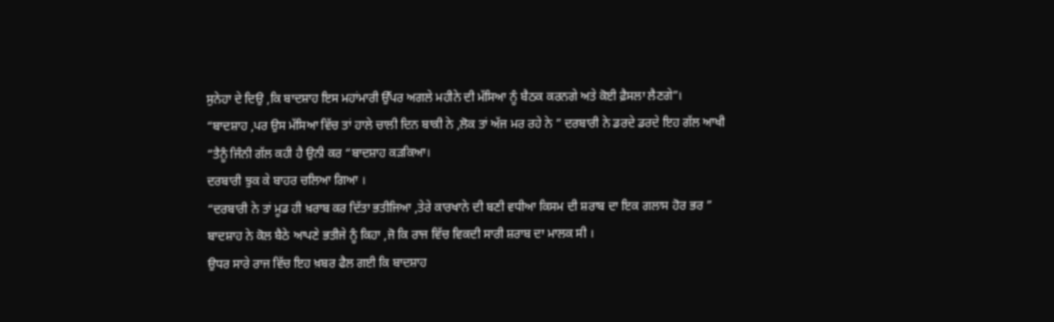ਸੁਨੇਹਾ ਦੇ ਦਿਉ ,ਕਿ ਬਾਦਸ਼ਾਹ ਇਸ ਮਹਾਂਮਾਰੀ ਉੱਪਰ ਅਗਲੇ ਮਹੀਨੇ ਦੀ ਮੱਸਿਆ ਨੂੰ ਬੈਠਕ ਕਰਨਗੇ ਅਤੇ ਕੋਈ ਫ਼ੈਸਲਾ ਲੈਣਗੇ”।
“ਬਾਦਸ਼ਾਹ ,ਪਰ ਉਸ ਮੱਸਿਆ ਵਿੱਚ ਤਾਂ ਹਾਲੇ ਚਾਲੀ ਦਿਨ ਬਾਕੀ ਨੇ ,ਲੋਕ ਤਾਂ ਅੱਜ ਮਰ ਰਹੇ ਨੇ ” ਦਰਬਾਰੀ ਨੇ ਡਰਦੇ ਡਰਦੇ ਇਹ ਗੱਲ ਆਖੀ
“ਤੈਨੂੰ ਜਿੰਨੀ ਗੱਲ ਕਹੀ ਹੈ ਉਨੀ ਕਰ “ਬਾਦਸ਼ਾਹ ਕੜਕਿਆ।
ਦਰਬਾਰੀ ਝੁਕ ਕੇ ਬਾਹਰ ਚਲਿਆ ਗਿਆ ।
“ਦਰਬਾਰੀ ਨੇ ਤਾਂ ਮੂਡ ਹੀ ਖ਼ਰਾਬ ਕਰ ਦਿੱਤਾ ਭਤੀਜਿਆ ,ਤੇਰੇ ਕਾਰਖਾਨੇ ਦੀ ਬਣੀ ਵਧੀਆ ਕਿਸਮ ਦੀ ਸ਼ਰਾਬ ਦਾ ਇਕ ਗਲਾਸ ਹੋਰ ਭਰ ”
ਬਾਦਸ਼ਾਹ ਨੇ ਕੋਲ ਬੈਠੇ ਆਪਣੇ ਭਤੀਜੇ ਨੂੰ ਕਿਹਾ ,ਜੋ ਕਿ ਰਾਜ ਵਿੱਚ ਵਿਕਦੀ ਸਾਰੀ ਸ਼ਰਾਬ ਦਾ ਮਾਲਕ ਸੀ ।
ਉਧਰ ਸਾਰੇ ਰਾਜ ਵਿੱਚ ਇਹ ਖ਼ਬਰ ਫੈਲ ਗਈ ਕਿ ਬਾਦਸ਼ਾਹ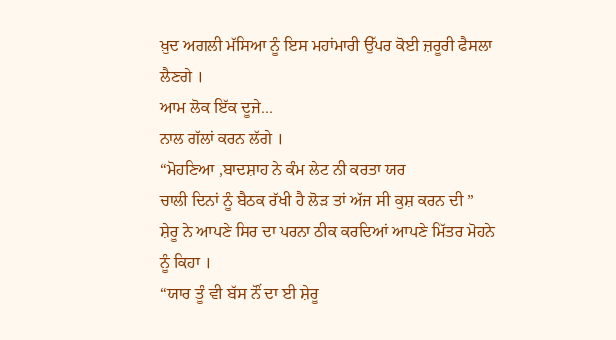ਖ਼ੁਦ ਅਗਲੀ ਮੱਸਿਆ ਨੂੰ ਇਸ ਮਹਾਂਮਾਰੀ ਉੱਪਰ ਕੋਈ ਜ਼ਰੂਰੀ ਫੈਸਲਾ ਲੈਣਗੇ ।
ਆਮ ਲੋਕ ਇੱਕ ਦੂਜੇ...
ਨਾਲ ਗੱਲਾਂ ਕਰਨ ਲੱਗੇ ।
“ਮੋਹਣਿਆ ,ਬਾਦਸ਼ਾਹ ਨੇ ਕੰਮ ਲੇਟ ਨੀ ਕਰਤਾ ਯਰ
ਚਾਲੀ ਦਿਨਾਂ ਨੂੰ ਬੈਠਕ ਰੱਖੀ ਹੈ ਲੋੜ ਤਾਂ ਅੱਜ ਸੀ ਕੁਸ਼ ਕਰਨ ਦੀ ”
ਸ਼ੇਰੂ ਨੇ ਆਪਣੇ ਸਿਰ ਦਾ ਪਰਨਾ ਠੀਕ ਕਰਦਿਆਂ ਆਪਣੇ ਮਿੱਤਰ ਮੋਹਨੇ ਨੂੰ ਕਿਹਾ ।
“ਯਾਰ ਤੂੰ ਵੀ ਬੱਸ ਨੌਂ ਦਾ ਈ ਸ਼ੇਰੂ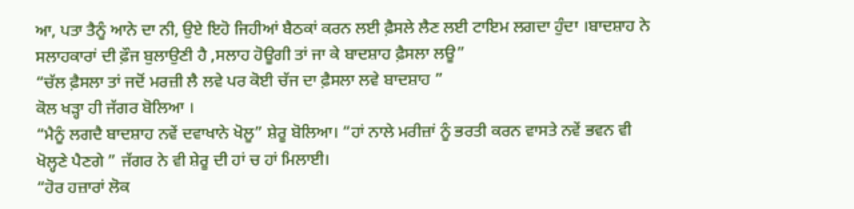ਆ, ਪਤਾ ਤੈਨੂੰ ਆਨੇ ਦਾ ਨੀ, ਉਏ ਇਹੋ ਜਿਹੀਆਂ ਬੈਠਕਾਂ ਕਰਨ ਲਈ ਫ਼ੈਸਲੇ ਲੈਣ ਲਈ ਟਾਇਮ ਲਗਦਾ ਹੁੰਦਾ ।ਬਾਦਸ਼ਾਹ ਨੇ ਸਲਾਹਕਾਰਾਂ ਦੀ ਫ਼ੌਜ ਬੁਲਾਉਣੀ ਹੈ ,ਸਲਾਹ ਹੋਊਗੀ ਤਾਂ ਜਾ ਕੇ ਬਾਦਸ਼ਾਹ ਫ਼ੈਸਲਾ ਲਊ”
“ਚੱਲ ਫ਼ੈਸਲਾ ਤਾਂ ਜਦੋਂ ਮਰਜ਼ੀ ਲੈ ਲਵੇ ਪਰ ਕੋਈ ਚੱਜ ਦਾ ਫ਼ੈਸਲਾ ਲਵੇ ਬਾਦਸ਼ਾਹ ”
ਕੋਲ ਖੜ੍ਹਾ ਹੀ ਜੱਗਰ ਬੋਲਿਆ ।
“ਮੈਨੂੰ ਲਗਦੈ ਬਾਦਸ਼ਾਹ ਨਵੇਂ ਦਵਾਖਾਨੇ ਖੋਲੂ” ਸ਼ੇਰੂ ਬੋਲਿਆ। “ਹਾਂ ਨਾਲੇ ਮਰੀਜ਼ਾਂ ਨੂੰ ਭਰਤੀ ਕਰਨ ਵਾਸਤੇ ਨਵੇਂ ਭਵਨ ਵੀ ਖੋਲ੍ਹਣੇ ਪੈਣਗੇ ” ਜੱਗਰ ਨੇ ਵੀ ਸ਼ੇਰੂ ਦੀ ਹਾਂ ਚ ਹਾਂ ਮਿਲਾਈ।
“ਹੋਰ ਹਜ਼ਾਰਾਂ ਲੋਕ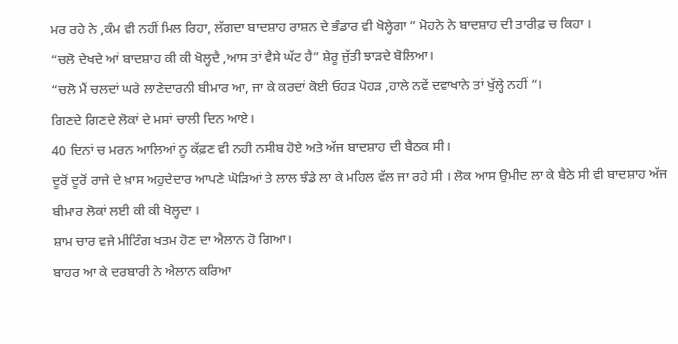ਮਰ ਰਹੇ ਨੇ ,ਕੰਮ ਵੀ ਨਹੀਂ ਮਿਲ ਰਿਹਾ, ਲੱਗਦਾ ਬਾਦਸ਼ਾਹ ਰਾਸ਼ਨ ਦੇ ਭੰਡਾਰ ਵੀ ਖੋਲ੍ਹੇਗਾ ” ਮੋਹਨੇ ਨੇ ਬਾਦਸ਼ਾਹ ਦੀ ਤਾਰੀਫ਼ ਚ ਕਿਹਾ ।
“ਚਲੋ ਦੇਖਦੇ ਆਂ ਬਾਦਸ਼ਾਹ ਕੀ ਕੀ ਖੋਲ੍ਹਦੈ ,ਆਸ ਤਾਂ ਵੈਸੇ ਘੱਟ ਹੈ” ਸ਼ੇਰੂ ਜੁੱਤੀ ਝਾੜਦੇ ਬੋਲਿਆ।
“ਚਲੋ ਮੈਂ ਚਲਦਾਂ ਘਰੇ ਲਾਣੇਦਾਰਨੀ ਬੀਮਾਰ ਆ, ਜਾ ਕੇ ਕਰਦਾਂ ਕੋਈ ਓਹੜ ਪੋਹੜ ,ਹਾਲੇ ਨਵੇਂ ਦਵਾਖਾਨੇ ਤਾਂ ਖੁੱਲ੍ਹੇ ਨਹੀਂ “।
ਗਿਣਦੇ ਗਿਣਦੇ ਲੋਕਾਂ ਦੇ ਮਸਾਂ ਚਾਲੀ ਦਿਨ ਆਏ।
40 ਦਿਨਾਂ ਚ ਮਰਨ ਆਲਿਆਂ ਨੂ ਕੱਫ਼ਣ ਵੀ ਨਹੀ ਨਸੀਬ ਹੋਏ ਅਤੇ ਅੱਜ ਬਾਦਸ਼ਾਹ ਦੀ ਬੈਠਕ ਸੀ।
ਦੂਰੋਂ ਦੂਰੋਂ ਰਾਜੇ ਦੇ ਖ਼ਾਸ ਅਹੁਦੇਦਾਰ ਆਪਣੇ ਘੋੜਿਆਂ ਤੇ ਲਾਲ ਝੰਡੇ ਲਾ ਕੇ ਮਹਿਲ ਵੱਲ ਜਾ ਰਹੇ ਸੀ । ਲੋਕ ਆਸ ਉਮੀਦ ਲਾ ਕੇ ਬੈਠੇ ਸੀ ਵੀ ਬਾਦਸ਼ਾਹ ਅੱਜ ਬੀਮਾਰ ਲੋਕਾਂ ਲਈ ਕੀ ਕੀ ਖੋਲ੍ਹਦਾ ।
ਸ਼ਾਮ ਚਾਰ ਵਜੇ ਮੀਟਿੰਗ ਖਤਮ ਹੋਣ ਦਾ ਐਲਾਨ ਹੋ ਗਿਆ।
ਬਾਹਰ ਆ ਕੇ ਦਰਬਾਰੀ ਨੇ ਐਲਾਨ ਕਰਿਆ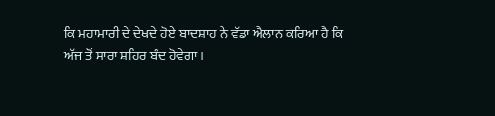ਕਿ ਮਹਾਮਾਰੀ ਦੇ ਦੇਖਦੇ ਹੋਏ ਬਾਦਸ਼ਾਹ ਨੇ ਵੱਡਾ ਐਲਾਨ ਕਰਿਆ ਹੈ ਕਿ ਅੱਜ ਤੋਂ ਸਾਰਾ ਸ਼ਹਿਰ ਬੰਦ ਹੋਵੇਗਾ।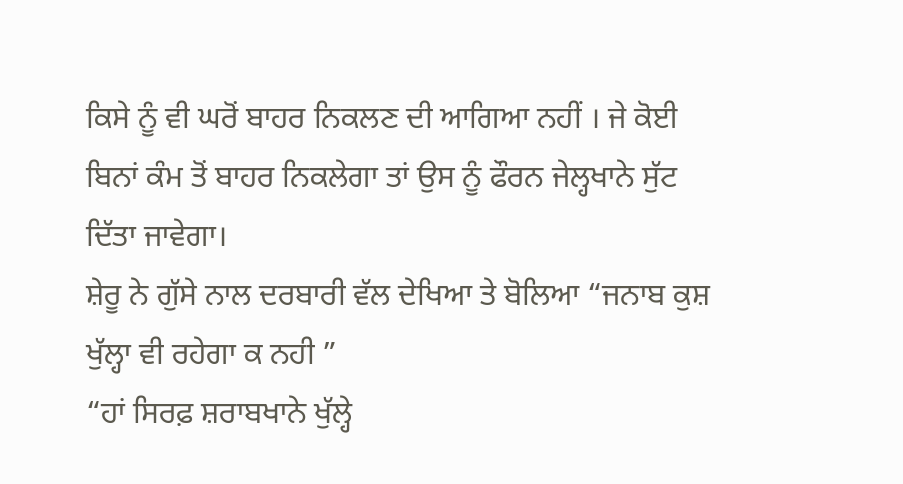ਕਿਸੇ ਨੂੰ ਵੀ ਘਰੋਂ ਬਾਹਰ ਨਿਕਲਣ ਦੀ ਆਗਿਆ ਨਹੀਂ । ਜੇ ਕੋਈ ਬਿਨਾਂ ਕੰਮ ਤੋਂ ਬਾਹਰ ਨਿਕਲੇਗਾ ਤਾਂ ਉਸ ਨੂੰ ਫੌਰਨ ਜੇਲ੍ਹਖਾਨੇ ਸੁੱਟ ਦਿੱਤਾ ਜਾਵੇਗਾ।
ਸ਼ੇਰੂ ਨੇ ਗੁੱਸੇ ਨਾਲ ਦਰਬਾਰੀ ਵੱਲ ਦੇਖਿਆ ਤੇ ਬੋਲਿਆ “ਜਨਾਬ ਕੁਸ਼ ਖੁੱਲ੍ਹਾ ਵੀ ਰਹੇਗਾ ਕ ਨਹੀ ”
“ਹਾਂ ਸਿਰਫ਼ ਸ਼ਰਾਬਖਾਨੇ ਖੁੱਲ੍ਹੇ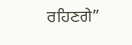ਰਹਿਣਗੇ”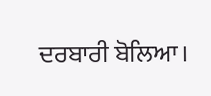ਦਰਬਾਰੀ ਬੋਲਿਆ।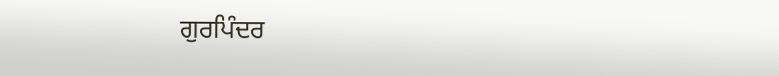ਗੁਰਪਿੰਦਰ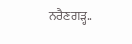ਨਰੈਣਗੜ੍ਹ..